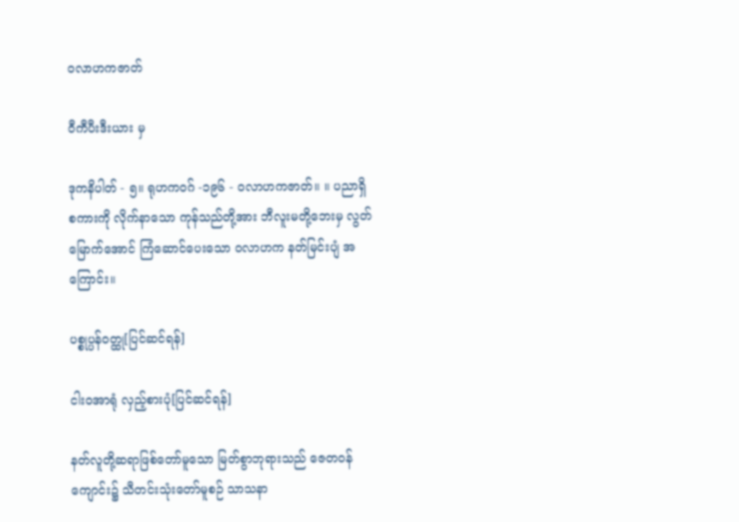ဝလာဟကဇာတ်

ဝီကီပီးဒီးယား မှ

ဒုကနိပါတ် - ၅။ ရုဟကဝဂ် -၁၉၆ - ဝလာဟကဇာတ်။ ။ ပညာရှိစကားကို လိုက်နာသော ကုန်သည်တို့အား ဘီလူးမတို့ဘေးမှ လွတ်မြောက်အောင် ကြံဆောင်ပေးသော ဝလာဟက နတ်မြင်းပျံ အကြောင်း။

ပစ္စုပ္ပန်ဝတ္ထု[ပြင်ဆင်ရန်]

ငါးဝအာရုံ လှည့်စားပုံ[ပြင်ဆင်ရန်]

နတ်လူတို့ဆရာဖြစ်တော်မူသော မြတ်စွာဘုရားသည် ဇေတဝန်ကျောင်း၌ သီတင်းသုံးတော်မူစဉ် သာသနာ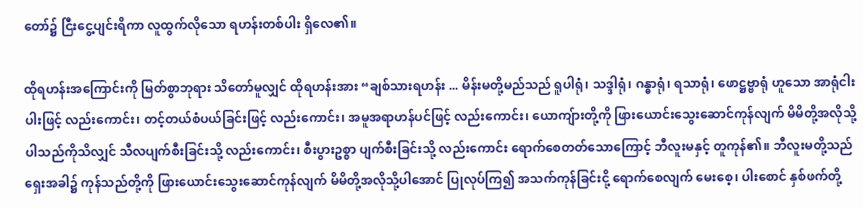တော်၌ ငြီးငွေ့ပျင်းရိကာ လူထွက်လိုသော ရဟန်းတစ်ပါး ရှိလေ၏။

ထိုရဟန်းအကြောင်းကို မြတ်စွာဘုရား သိတော်မူလျှင် ထိုရဟန်းအား “ချစ်သားရဟန်း ... မိန်းမတို့မည်သည် ရူပါရုံ၊ သဒ္ဒါရုံ၊ ဂန္ဓာရုံ၊ ရသာရုံ၊ ဖောဋ္ဌဗ္ဗာရုံ ဟူသော အာရုံငါးပါးဖြင့် လည်းကောင်း၊ တင့်တယ်စံပယ်ခြင်းဖြင့် လည်းကောင်း၊ အမူအရာဟန်ပင်ဖြင့် လည်းကောင်း၊ ယောကျ်ားတို့ကို ဖြားယောင်းသွေးဆောင်ကုန်လျက် မိမိတို့အလိုသို့ပါသည်ကိုသိလျှင် သီလပျက်စီးခြင်းသို့ လည်းကောင်း၊ စီးပွားဥစ္စာ ပျက်စီးခြင်းသို့ လည်းကောင်း ရောက်စေတတ်သောကြောင့် ဘီလူးမနှင့် တူကုန်၏။ ဘီလူးမတို့သည် ရှေးအခါ၌ ကုန်သည်တို့ကို ဖြားယောင်းသွေးဆောင်ကုန်လျက် မိမိတို့အလိုသို့ပါအောင် ပြုလုပ်ကြ၍ အသက်ကုန်ခြင်းငို့ ရောက်စေလျက် မေးစေ့၊ ပါးစောင် နှစ်ဖက်တို့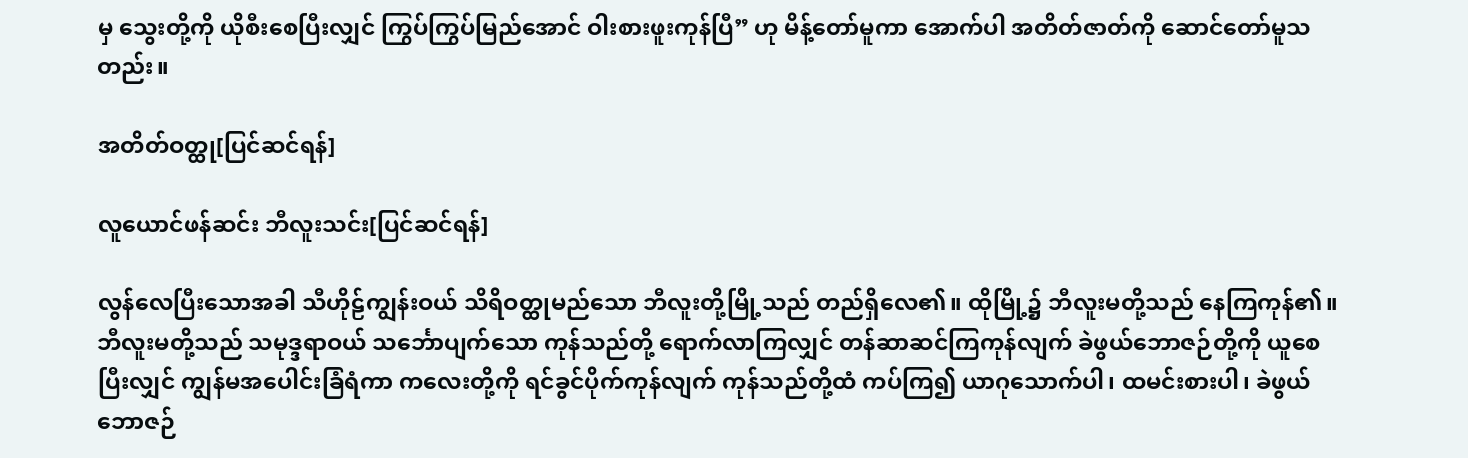မှ သွေးတို့ကို ယိုစီးစေပြီးလျှင် ကြွပ်ကြွပ်မြည်အောင် ဝါးစားဖူးကုန်ပြီ” ဟု မိန့်တော်မူကာ အောက်ပါ အတိတ်ဇာတ်ကို ဆောင်တော်မူသတည်း။

အတိတ်ဝတ္ထု[ပြင်ဆင်ရန်]

လူယောင်ဖန်ဆင်း ဘီလူးသင်း[ပြင်ဆင်ရန်]

လွန်လေပြီးသောအခါ သီဟိုဠ်ကျွန်းဝယ် သိရိဝတ္ထုမည်သော ဘီလူးတို့မြို့သည် တည်ရှိလေ၏။ ထိုမြို့၌ ဘီလူးမတို့သည် နေကြကုန်၏။ ဘီလူးမတို့သည် သမုဒ္ဒရာဝယ် သင်္ဘောပျက်သော ကုန်သည်တို့ ရောက်လာကြလျှင် တန်ဆာဆင်ကြကုန်လျက် ခဲဖွယ်ဘောဇဉ်တို့ကို ယူစေပြီးလျှင် ကျွန်မအပေါင်းခြံရံကာ ကလေးတို့ကို ရင်ခွင်ပိုက်ကုန်လျက် ကုန်သည်တို့ထံ ကပ်ကြ၍ ယာဂုသောက်ပါ၊ ထမင်းစားပါ၊ ခဲဖွယ်ဘောဇဉ်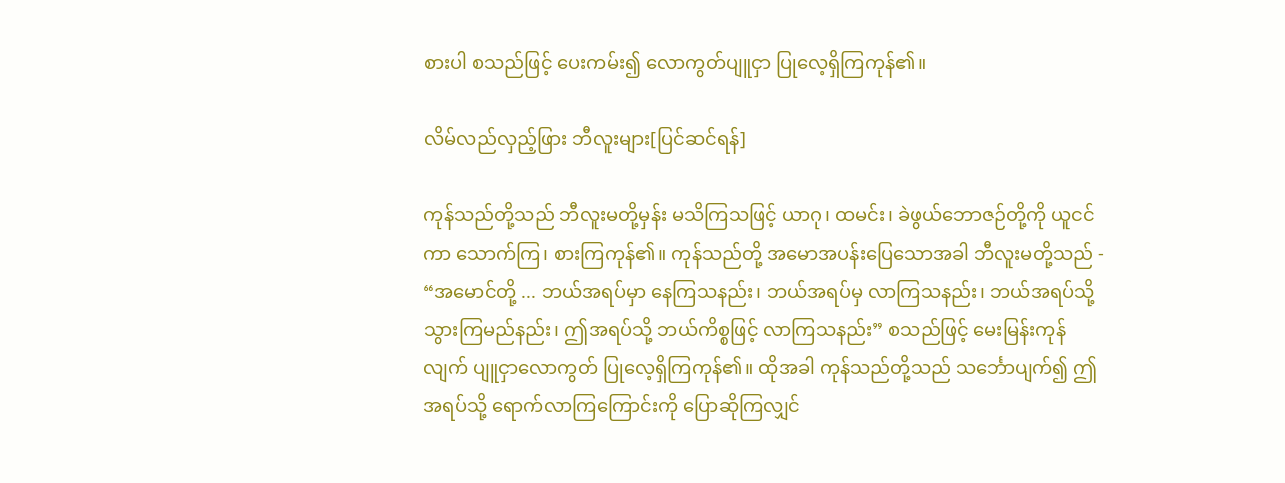စားပါ စသည်ဖြင့် ပေးကမ်း၍ လောကွတ်ပျူငှာ ပြုလေ့ရှိကြကုန်၏။

လိမ်လည်လှည့်ဖြား ဘီလူးများ[ပြင်ဆင်ရန်]

ကုန်သည်တို့သည် ဘီလူးမတို့မှန်း မသိကြသဖြင့် ယာဂု၊ ထမင်း၊ ခဲဖွယ်ဘောဇဉ်တို့ကို ယူငင်ကာ သောက်ကြ၊ စားကြကုန်၏။ ကုန်သည်တို့ အမောအပန်းပြေသောအခါ ဘီလူးမတို့သည် - “အမောင်တို့ ... ဘယ်အရပ်မှာ နေကြသနည်း၊ ဘယ်အရပ်မှ လာကြသနည်း၊ ဘယ်အရပ်သို့ သွားကြမည်နည်း၊ ဤအရပ်သို့ ဘယ်ကိစ္စဖြင့် လာကြသနည်း” စသည်ဖြင့် မေးမြန်းကုန်လျက် ပျူငှာလောကွတ် ပြုလေ့ရှိကြကုန်၏။ ထိုအခါ ကုန်သည်တို့သည် သင်္ဘောပျက်၍ ဤအရပ်သို့ ရောက်လာကြကြောင်းကို ပြောဆိုကြလျှင်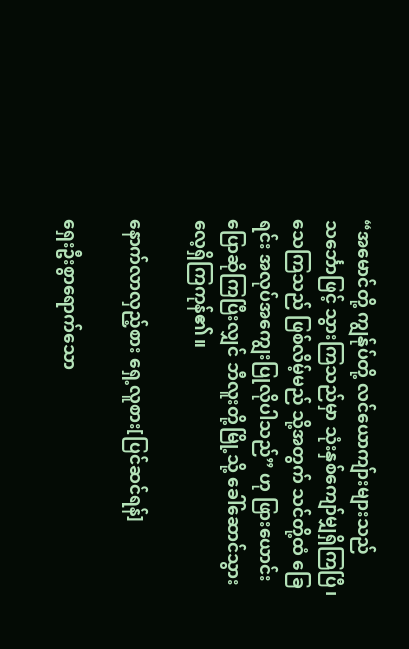“အမောင်တို့ ကျွန်ုပ်တို့ လင်ယောကျ်ားများသည် သင်္ဘောဖြင့် သွားကြသည်မှာ သုံးနှစ်ကျော်မျှရှိကြပြီ၊ သေကြသည် ဖြစ်လိမ့်မည် သို့အတွက် သင်တို့ထံ ခြေရင်း အလုပ်အကျွေးပြုလိုပါသည်” ဟု ဖြားယောင်း ပြောဆိုကြပြီးလျှင် ဘီလူးတို့မြို့သို့ ခေါ်ဆောင်သွားလေ့ရှိကြကုန်၏။

နောက်လာလှည့်စား ရှေ့လူစား[ပြင်ဆင်ရန်]

ရှေးဦးစွာရောက်သော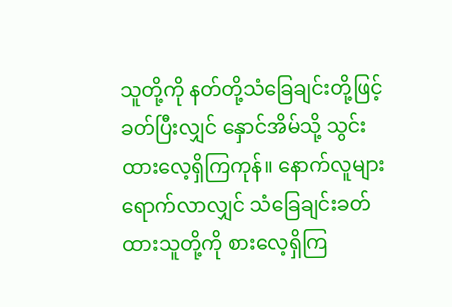သူတို့ကို နတ်တို့သံခြေချင်းတို့ဖြင့် ခတ်ပြီးလျှင် နှောင်အိမ်သို့ သွင်းထားလေ့ရှိကြကုန်။ နောက်လူများရောက်လာလျှင် သံခြေချင်းခတ်ထားသူတို့ကို စားလေ့ရှိကြ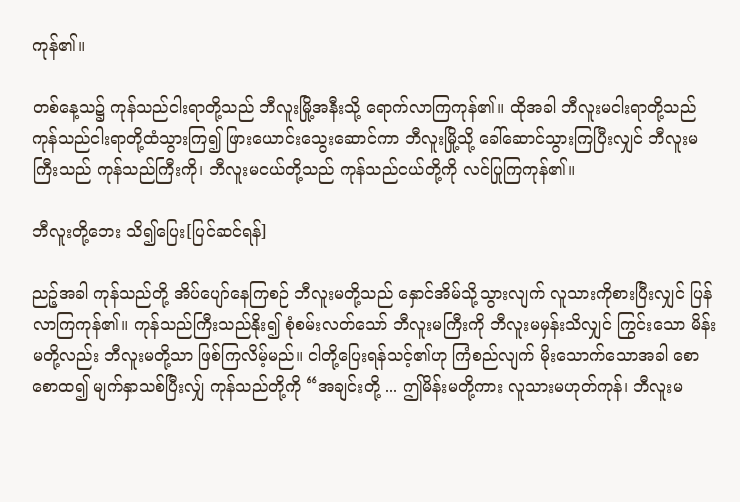ကုန်၏။

တစ်နေ့သ၌ ကုန်သည်ငါးရာတို့သည် ဘီလူးမြို့အနီးသို့ ရောက်လာကြကုန်၏။ ထိုအခါ ဘီလူးမငါးရာတို့သည် ကုန်သည်ငါးရာတို့ထံသွားကြ၍ ဖြားယောင်းသွေးဆောင်ကာ ဘီလူးမြို့သို့ ခေါ်ဆောင်သွားကြပြီးလျှင် ဘီလူးမကြီးသည် ကုန်သည်ကြီးကို၊ ဘီလူးမငယ်တို့သည် ကုန်သည်ငယ်တို့ကို လင်ပြုကြကုန်၏။

ဘီလူးတို့ဘေး သိ၍ပြေး[ပြင်ဆင်ရန်]

ညဉ့်အခါ ကုန်သည်တို့ အိပ်ပျော်နေကြစဉ် ဘီလူးမတို့သည် နှောင်အိမ်သို့သွားလျက် လူသားကိုစားပြီးလျှင် ပြန်လာကြကုန်၏။ ကုန်သည်ကြီးသည်နိုး၍ စုံစမ်းလတ်သော် ဘီလူးမကြီးကို ဘီလူးမမှန်းသိလျှင် ကြွင်းသော မိန်းမတို့လည်း ဘီလူးမတို့သာ ဖြစ်ကြလိမ့်မည်။ ငါတို့ပြေးရန်သင့်၏ဟု ကြံစည်လျက် မိုးသောက်သောအခါ စောစောထ၍ မျက်နှာသစ်ပြီးလျှ် ကုန်သည်တို့ကို “အချင်းတို့ ... ဤမိန်းမတို့ကား လူသားမဟုတ်ကုန်၊ ဘီလူးမ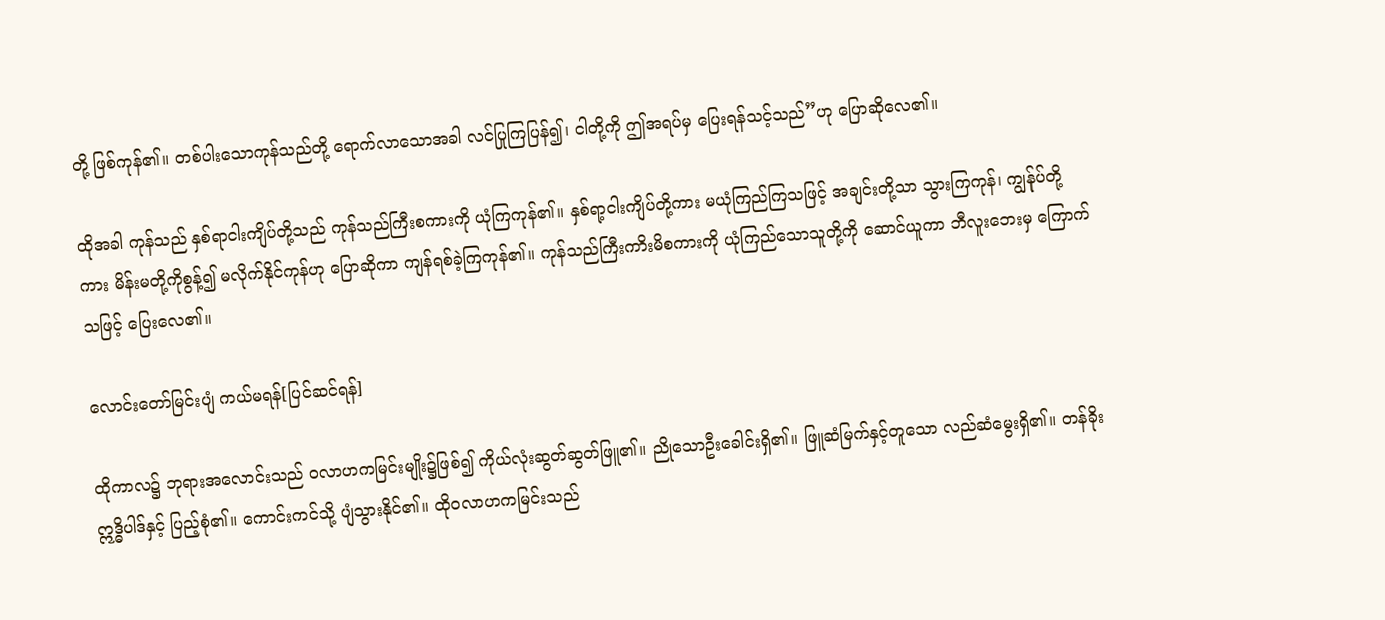တို့ ဖြစ်ကုန်၏။ တစ်ပါးသောကုန်သည်တို့ ရောက်လာသောအခါ လင်ပြုကြပြန်၍၊ ငါတို့ကို ဤအရပ်မှ ပြေးရန်သင့်သည်”ဟု ပြောဆိုလေ၏။

ထိုအခါ ကုန်သည် နှစ်ရာငါးကျိပ်တို့သည် ကုန်သည်ကြီးစကားကို ယုံကြကုန်၏။ နှစ်ရာ့ငါးကျိပ်တို့ကား မယုံကြည်ကြသဖြင့် အချင်းတို့သာ သွားကြကုန်၊ ကျွန်ုပ်တို့ကား မိန်းမတို့ကိုစွန့်၍ မလိုက်နိုင်ကုန်ဟု ပြောဆိုကာ ကျန်ရစ်ခဲ့ကြကုန်၏။ ကုန်သည်ကြီးကာိးမိစကားကို ယုံကြည်သောသူတို့ကို ဆောင်ယူကာ ဘီလူးဘေးမှ ကြောက်သဖြင့် ပြေးလေ၏။

လောင်းတော်မြင်းပျံ ကယ်မရန်[ပြင်ဆင်ရန်]

ထိုကာလ၌ ဘုရားအလောင်းသည် ဝလာဟကမြင်းမျိုး၌ဖြစ်၍ ကိုယ်လုံးဆွတ်ဆွတ်ဖြူ၏။ ညိုသောဦးခေါင်းရှိ၏။ ဖြူဆံမြက်နှင့်တူသော လည်ဆံမွေးရှိ၏။ တန်ခိုးဣဒ္ဓိပါဒ်နှင့် ပြည့်စုံ၏။ ကောင်းကင်သို့ ပျံသွားနိုင်၏။ ထိုဝလာဟကမြင်းသည်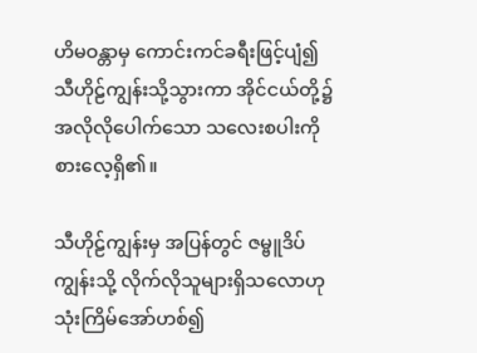ဟိမဝန္တာမှ ကောင်းကင်ခရီးဖြင့်ပျံ၍ သီဟိုဠ်ကျွန်းသို့သွားကာ အိုင်ငယ်တို့၌ အလိုလိုပေါက်သော သလေးစပါးကို စားလေ့ရှိ၏။

သီဟိုဠ်ကျွန်းမှ အပြန်တွင် ဇမ္ဗူဒိပ်ကျွန်းသို့ လိုက်လိုသူများရှိသလောဟု သုံးကြိမ်အော်ဟစ်၍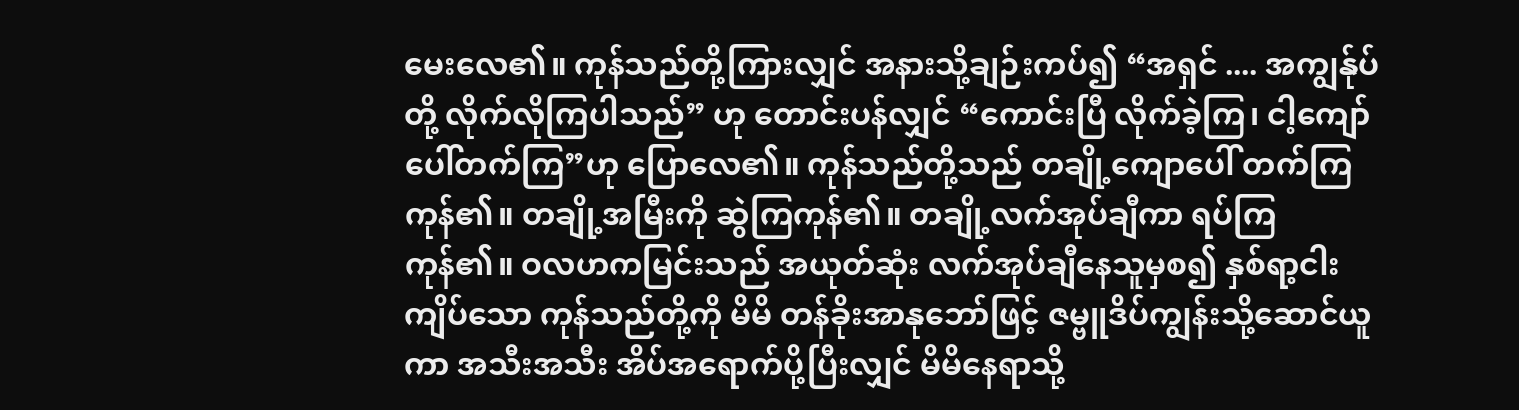မေးလေ၏။ ကုန်သည်တို့ကြားလျှင် အနားသို့ချဉ်းကပ်၍ “အရှင် .... အကျွန်ုပ်တို့ လိုက်လိုကြပါသည်” ဟု တောင်းပန်လျှင် “ကောင်းပြီ လိုက်ခဲ့ကြ၊ ငါ့ကျော်ပေါ်တက်ကြ”ဟု ပြောလေ၏။ ကုန်သည်တို့သည် တချို့ကျောပေါ် တက်ကြကုန်၏။ တချို့အမြီးကို ဆွဲကြကုန်၏။ တချို့လက်အုပ်ချီကာ ရပ်ကြကုန်၏။ ဝလဟကမြင်းသည် အယုတ်ဆုံး လက်အုပ်ချီနေသူမှစ၍ နှစ်ရာ့ငါးကျိပ်သော ကုန်သည်တို့ကို မိမိ တန်ခိုးအာနုဘော်ဖြင့် ဇမ္ဗူဒိပ်ကျွန်းသို့ဆောင်ယူကာ အသီးအသီး အိပ်အရောက်ပို့ပြီးလျှင် မိမိနေရာသို့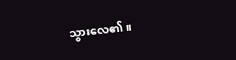သွားလေ၏။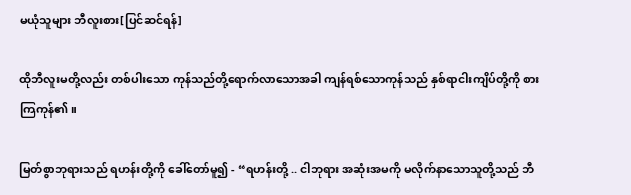မယုံသူများ ဘီလူးစား[ပြင်ဆင်ရန်]

ထိုဘီလူးမတို့လည်း တစ်ပါးသော ကုန်သည်တို့ရောက်လာသောအခါ ကျန်ရစ်သောကုန်သည် နှစ်ရာငါးကျိပ်တို့ကို စားကြကုန်၏။

မြတ်စွာဘုရားသည် ရဟန်းတို့ကို ခေါ်တော်မူ၍ - “ရဟန်းတို့ .. ငါဘုရား အဆုံးအမကို မလိုက်နာသောသူတို့သည် ဘီ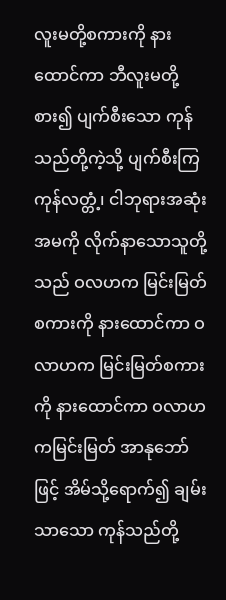လူးမတို့စကားကို နားထောင်ကာ ဘီလူးမတို့စား၍ ပျက်စီးသော ကုန်သည်တို့ကဲ့သို့ ပျက်စီးကြကုန်လတ္တံ့၊ ငါဘုရားအဆုံးအမကို လိုက်နာသောသူတို့သည် ဝလဟက မြင်းမြတ်စကားကို နားထောင်ကာ ဝလာဟက မြင်းမြတ်စကားကို နားထောင်ကာ ဝလာဟကမြင်းမြတ် အာနုဘော်ဖြင့် အိမ်သို့ရောက်၍ ချမ်းသာသော ကုန်သည်တို့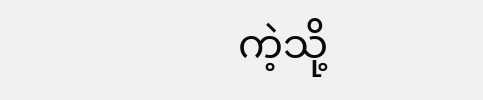ကဲ့သို့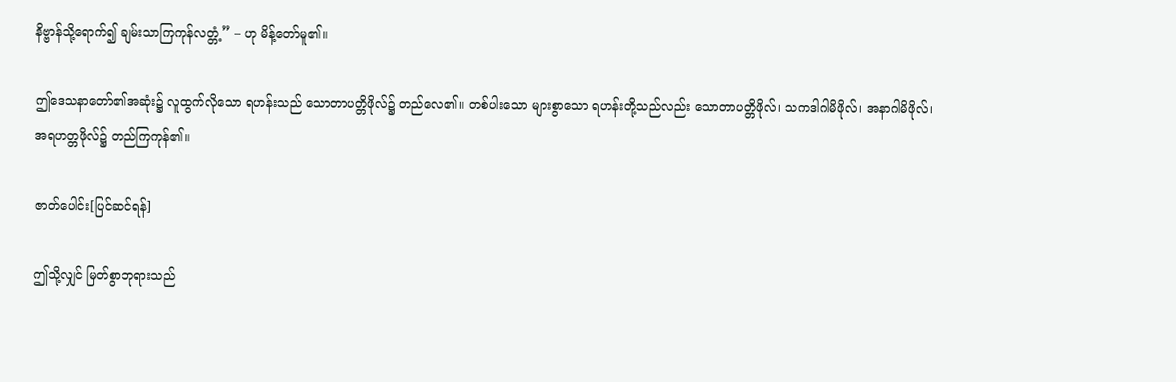နိဗ္ဗာန်သို့ရောက်၍ ချမ်းသာကြကုန်လတ္တံ့” – ဟု မိန့်တော်မူ၏။

ဤဒေသနာတော်၏အဆုံး၌ လူထွက်လိုသော ရဟန်းသည် သောတာပတ္တိဖိုလ်၌ တည်လေ၏။ တစ်ပါးသော များစွာသော ရဟန်းတို့သည်လည်း သောတာပတ္တိဖိုလ်၊ သကဒါဂါမိဖိုလ်၊ အနာဂါမိဖိုလ်၊ အရဟတ္တဖိုလ်၌ တည်ကြကုန်၏။

ဇာတ်ပေါင်း[ပြင်ဆင်ရန်]

ဤသို့လျှင် မြတ်စွာဘုရားသည်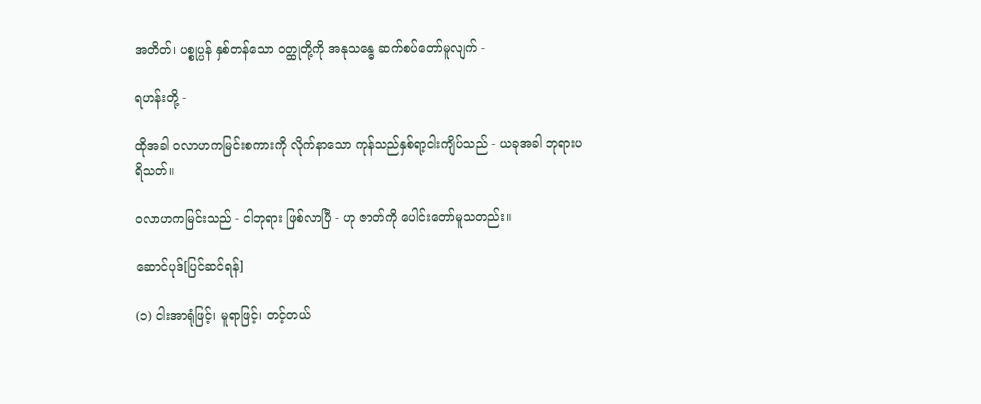အတိတ်၊ ပစ္စုပ္ပန် နှစ်တန်သော ဝတ္ထုတို့ကို အနုသန္ဓေ ဆက်စပ်တော်မူလျက် -

ရဟန်းတို့ -

ထိုအခါ ဝလာဟကမြင်းစကားကို လိုက်နာသော ကုန်သည်နှစ်ရာ့ငါးကျိပ်သည် - ယခုအခါ ဘုရားပရိသတ်။

ဝလာဟကမြင်းသည် - ငါဘုရား ဖြစ်လာပြီ - ဟု ဇာတ်ကို ပေါင်းတော်မူသတည်း။

ဆောင်ပုဒ်[ပြင်ဆင်ရန်]

(၁) ငါးအာရုံဖြင့်၊ မူရာဖြင့်၊ တင့်တယ်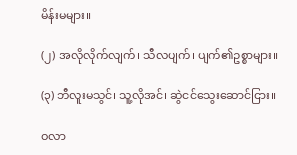မိန်းမများ။

(၂) အလိုလိုက်လျက်၊ သီလပျက်၊ ပျက်၏ဥစ္စာများ။

(၃) ဘီလူးမသွင်၊ သူ့လိုအင်၊ ဆွဲငင်သွေးဆောင်ငြား။

ဝလာ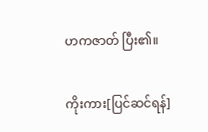ဟကဇာတ် ပြီး၏။

ကိုးကား[ပြင်ဆင်ရန်]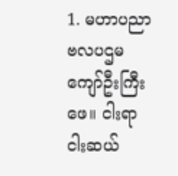1. မဟာပညာဗလပဌမကျော်ဦးကြီးဖေ။ ငါးရာငါးဆယ်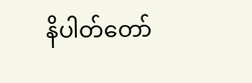နိပါတ်တော်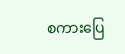စကားပြေ